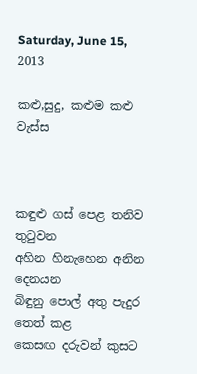Saturday, June 15, 2013

කළු,සුදු, කළුම කළු වැස්ස



කඳුළු ගස් පෙළ තනිව තුටුවන
අහින හිනැහෙන අනින දෙනයන
බිඳුනු පොල් අතු පැදුර තෙත් කළ
කෙසඟ දරුවන් කුසට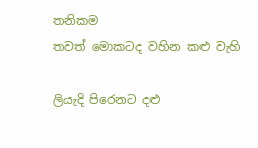තනිකම
තවත් මොකටද වහින කළු වැහි

ලියැදි පිරෙනට දළු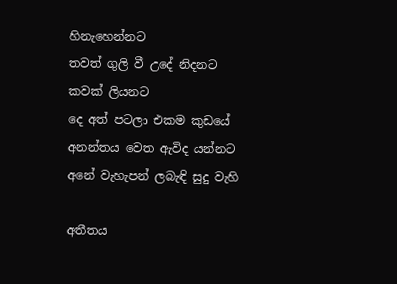හිනැහෙන්නට
තවත් ගුලි වී උදේ නිදනට
කවක් ලියනට
දෙ අත් පටලා එකම කුඩයේ
අනන්තය වෙත ඇවිද යන්නට
අනේ වැහැපන් ලබැඳි සුදු වැහි

අතීතය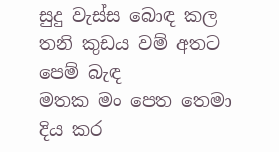සුදු වැස්ස බොඳ කල
තනි කුඩය වම් අතට පෙම් බැඳ
මතක මං පෙත තෙමා දිය කර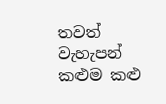තවත් වැහැපන් කළුම කළු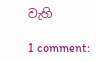වැහි

1 comment: